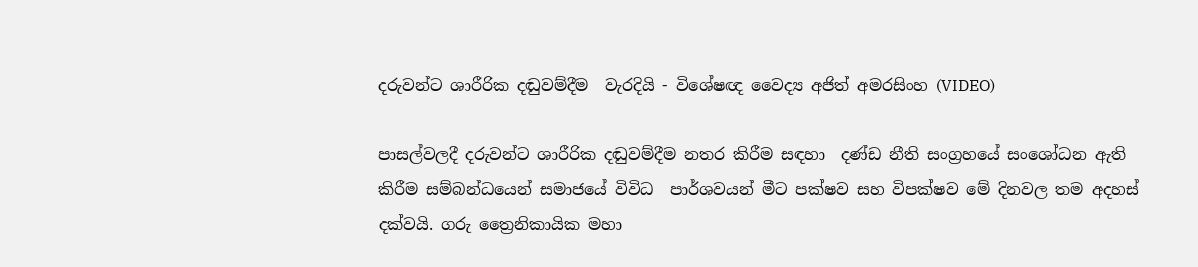දරුවන්ට ශාරීරික දඬුවම්දීම  වැරදියි - විශේෂඥ වෛද්‍ය අජිත් අමරසිංහ (VIDEO)

පාසල්වලදී දරුවන්ට ශාරීරික දඬුවම්දීම නතර කිරීම සඳහා  දණ්ඩ නීති සංග්‍රහයේ සංශෝධන ඇති කිරීම සම්බන්ධයෙන් සමාජයේ විවිධ  පාර්ශවයන් මීට පක්ෂව සහ විපක්ෂව මේ දිනවල තම අදහස් දක්වයි. ගරු ත්‍රෛනිකායික මහා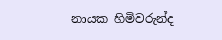නායක හිමිවරුන්ද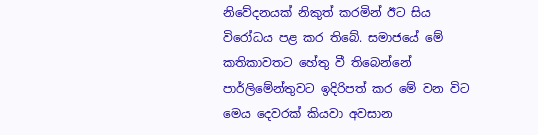නිවේදනයක් නිකුත් කරමින් ඊට සිය විරෝධය පළ කර තිබේ. සමාජයේ මේ කතිකාවතට හේතු වී තිබෙන්නේ පාර්ලිමේන්තුවට ඉදිරිපත් කර මේ වන විට මෙය දෙවරක් කියවා අවසාන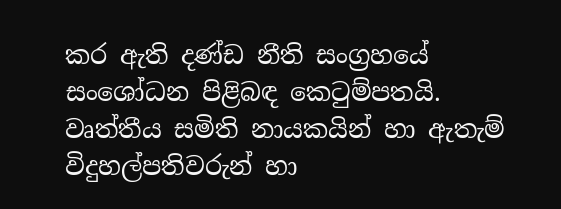කර ඇති දණ්ඩ නීති සංග්‍රහයේ සංශෝධන පිළිබඳ කෙටුම්පතයි. වෘත්තීය සමිති නායකයින් හා ඇතැම් විදුහල්පතිවරුන් හා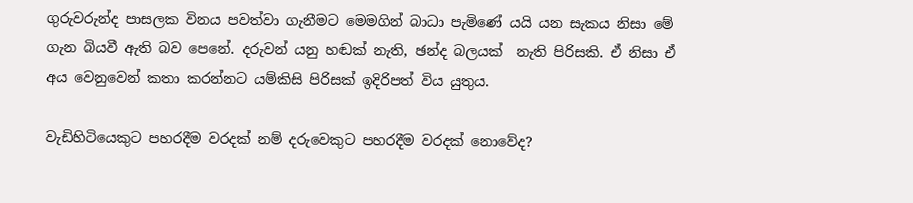ගුරුවරුන්ද පාසලක විනය පවත්වා ගැනීමට මෙමගින් බාධා පැමිණේ යයි යන සැකය නිසා මේ ගැන බියවී ඇති බව පෙනේ. දරුවන් යනු හඬක් නැති, ඡන්ද බලයක්  නැති පිරිසකි. ඒ නිසා ඒ අය වෙනුවෙන් කතා කරන්නට යම්කිසි පිරිසක් ඉදිරිපත් විය යුතුය.

වැඩිහිටියෙකුට පහරදීම වරදක් නම් දරුවෙකුට පහරදීම වරදක් නොවේද?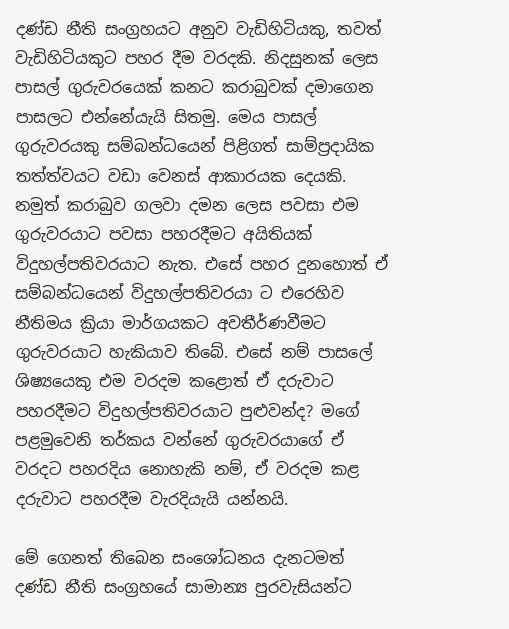දණ්ඩ නීති සංග්‍රහයට අනුව වැඩිහිටියකු, තවත් වැඩිහිටියකුට පහර දීම වරදකි. නිදසුනක් ලෙස පාසල් ගුරුවරයෙක් කනට කරාබුවක් දමාගෙන පාසලට එන්නේයැයි සිතමු. මෙය පාසල් ගුරුවරයකු සම්බන්ධයෙන් පිළිගත් සාම්ප්‍රදායික තත්ත්වයට වඩා වෙනස් ආකාරයක දෙයකි. නමුත් කරාබුව ගලවා දමන ලෙස පවසා එම ගුරුවරයාට පවසා පහරදීමට අයිතියක් විදුහල්පතිවරයාට නැත. එසේ පහර දුනහොත් ඒ සම්බන්ධයෙන් විදුහල්පතිවරයා ට එරෙහිව  නීතිමය ක්‍රියා මාර්ගයකට අවතීර්ණවීමට ගුරුවරයාට හැකියාව තිබේ. එසේ නම් පාසලේ ශිෂ්‍යයෙකු එම වරදම කළොත් ඒ දරුවාට පහරදීමට විදුහල්පතිවරයාට පුළුවන්ද? මගේ පළමුවෙනි තර්කය වන්නේ ගුරුවරයාගේ ඒ වරදට පහරදිය නොහැකි නම්, ඒ වරදම කළ  දරුවාට පහරදීම වැරදියැයි යන්නයි.

මේ ගෙනත් තිබෙන සංශෝධනය දැනටමත් දණ්ඩ නීති සංග්‍රහයේ සාමාන්‍ය පුරවැසියන්ට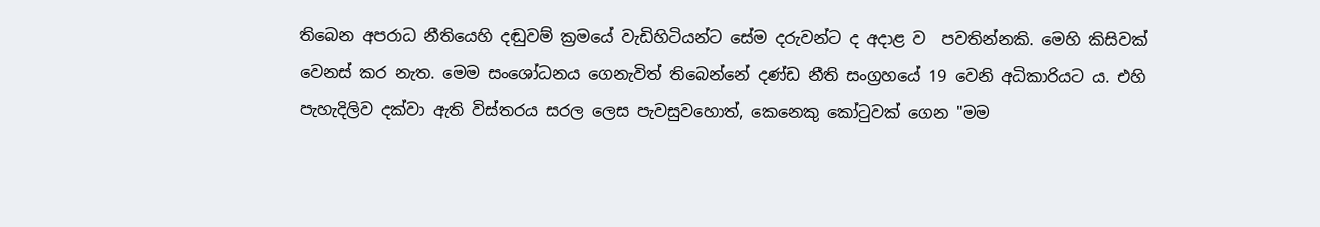තිබෙන අපරාධ නීතියෙහි දඬුවම් ක්‍රමයේ වැඩිහිටියන්ට සේම දරුවන්ට ද අදාළ ව  පවතින්නකි. මෙහි කිසිවක් වෙනස් කර නැත. මෙම සංශෝධනය ගෙනැවිත් තිබෙන්නේ දණ්ඩ නීති සංග්‍රහයේ 19 වෙනි අධිකාරියට ය. එහි පැහැදිලිව දක්වා ඇති විස්තරය සරල ලෙස පැවසුවහොත්, කෙනෙකු කෝටුවක් ගෙන "මම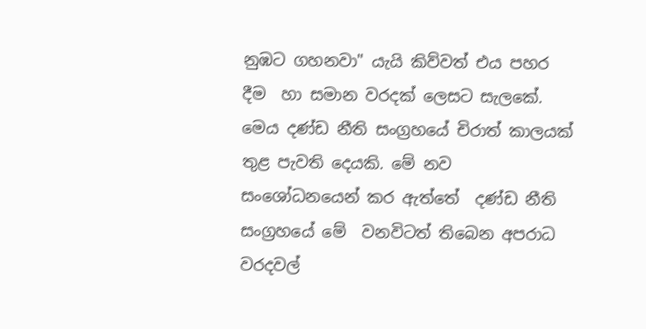නුඹට ගහනවා" යැයි කිව්වත් එය පහර දීම  හා සමාන වරදක් ලෙසට සැලකේ. මෙය දණ්ඩ නීති සංග්‍රහයේ චිරාත් කාලයක් තුළ පැවති දෙයකි. මේ නව සංශෝධනයෙන් කර ඇත්තේ  දණ්ඩ නීති සංග්‍රහයේ මේ  වනවිටත් තිබෙන අපරාධ වරදවල්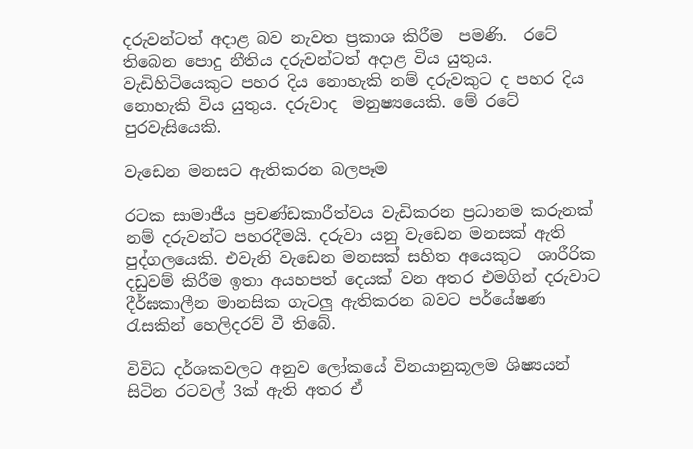දරුවන්ටත් අදාළ බව නැවත ප්‍රකාශ කිරීම  පමණි.  රටේ තිබෙන පොදු නීතිය දරුවන්ටත් අදාළ විය යුතුය. වැඩිහිටියෙකුට පහර දිය නොහැකි නම් දරුවකුට ද පහර දිය නොහැකි විය යුතුය. දරුවාද  මනුෂ්‍යයෙකි. මේ රටේ පුරවැසියෙකි.

වැඩෙන මනසට ඇතිකරන බලපෑම

රටක සාමාජීය ප්‍රචණ්ඩකාරීත්වය වැඩිකරන ප්‍රධානම කරුනක් නම් දරුවන්ට පහරදීමයි. දරුවා යනු වැඩෙන මනසක් ඇති පුද්ගලයෙකි. එවැනි වැඩෙන මනසක් සහිත අයෙකුට  ශාරීරික දඩුවම් කිරීම ඉතා අයහපත් දෙයක් වන අතර එමගින් දරුවාට දීර්ඝකාලීන මානසික ගැටලු ඇතිකරන බවට පර්යේෂණ රැසකින් හෙලිදරව් වී තිබේ.

විවිධ දර්ශකවලට අනුව ලෝකයේ විනයානුකූලම ශිෂ්‍යයන් සිටින රටවල් 3ක් ඇති අතර ඒ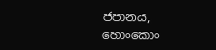ජපානය, හොංකොං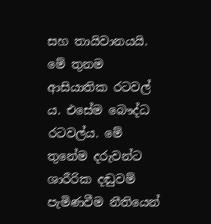සහ තායිවානයයි. මේ තුනම ආසියාතික රටවල් ය. එසේම බෞද්ධ රටවල්ය. මේ තුනේම දරුවන්ට ශාරීරික දඬුවම් පැමිණවීම නීතියෙන්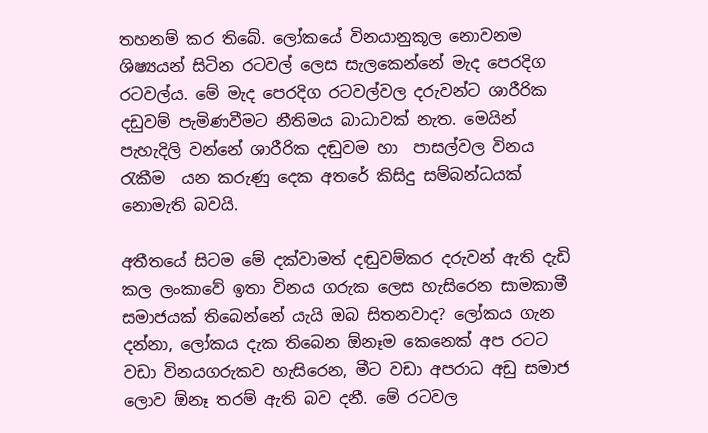තහනම් කර තිබේ. ලෝකයේ විනයානුකූල නොවනම ශිෂ්‍යයන් සිටින රටවල් ලෙස සැලකෙන්නේ මැද පෙරදිග රටවල්ය. මේ මැද පෙරදිග රටවල්වල දරුවන්ට ශාරීරික දඩුවම් පැමිණවීමට නීතිමය බාධාවක් නැත. මෙයින් පැහැදිලි වන්නේ ශාරීරික දඬුවම හා  පාසල්වල විනය රැකීම  යන කරුණු දෙක අතරේ කිසිදු සම්බන්ධයක් නොමැති බවයි.

අතීතයේ සිටම මේ දක්වාමත් දඬුවම්කර දරුවන් ඇති දැඩි කල ලංකාවේ ඉතා විනය ගරුක ලෙස හැසිරෙන සාමකාමී සමාජයක් තිබෙන්නේ යැයි ඔබ සිතනවාද? ලෝකය ගැන දන්නා, ලෝකය දැක තිබෙන ඕනෑම කෙනෙක් අප රටට වඩා විනයගරුකව හැසිරෙන, මීට වඩා අපරාධ අඩු සමාජ ලොව ඕනෑ තරම් ඇති බව දනී. මේ රටවල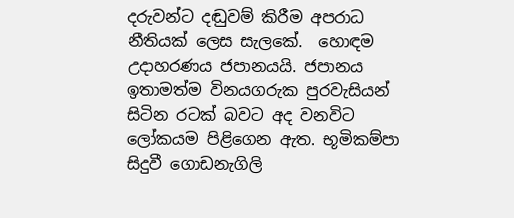දරුවන්ට දඬුවම් කිරීම අපරාධ නීතියක් ලෙස සැලකේ.  හොඳම උදාහරණය ජපානයයි. ජපානය ඉතාමත්ම විනයගරුක පුරවැසියන් සිටින රටක් බවට අද වනවිට ලෝකයම පිළිගෙන ඇත. භූමිකම්පා සිදුවී ගොඩනැගිලි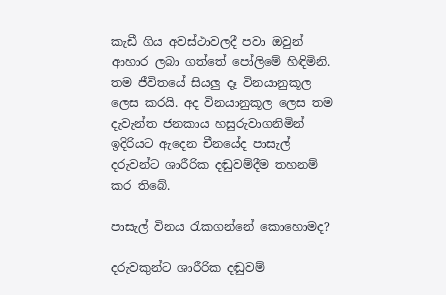කැඩී ගිය අවස්ථාවලදී පවා ඔවුන් ආහාර ලබා ගත්තේ පෝලිමේ හිඳිමිනි. තම ජීවිතයේ සියලු දෑ විනයානුකූල ලෙස කරයි. අද විනයානුකූල ලෙස තම දැවැන්ත ජනකාය හසුරුවාගනිමින් ඉදිරියට ඇදෙන චීනයේද පාසැල් දරුවන්ට ශාරීරික දඬුවම්දීම තහනම් කර තිබේ.

පාසැල් විනය රැකගන්නේ කොහොමද?

දරුවකුන්ට ශාරීරික දඬුවම්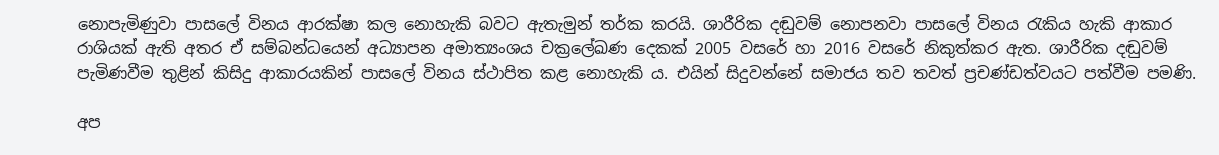නොපැමිණුවා පාසලේ විනය ආරක්ෂා කල නොහැකි බවට ඇතැමුන් තර්ක කරයි. ශාරීරික දඬුවම් නොපනවා පාසලේ විනය රැකිය හැකි ආකාර රාශියක් ඇති අතර ඒ සම්බන්ධයෙන් අධ්‍යාපන අමාත්‍යංශය චක්‍රලේඛණ දෙකක් 2005 වසරේ හා 2016 වසරේ නිකුත්කර ඇත. ශාරීරික දඬුවම් පැමිණවීම තුළින් කිසිදු ආකාරයකින් පාසලේ විනය ස්ථාපිත කළ නොහැකි ය. එයින් සිදුවන්නේ සමාජය තව තවත් ප්‍රචණ්ඩත්වයට පත්වීම පමණි.

අප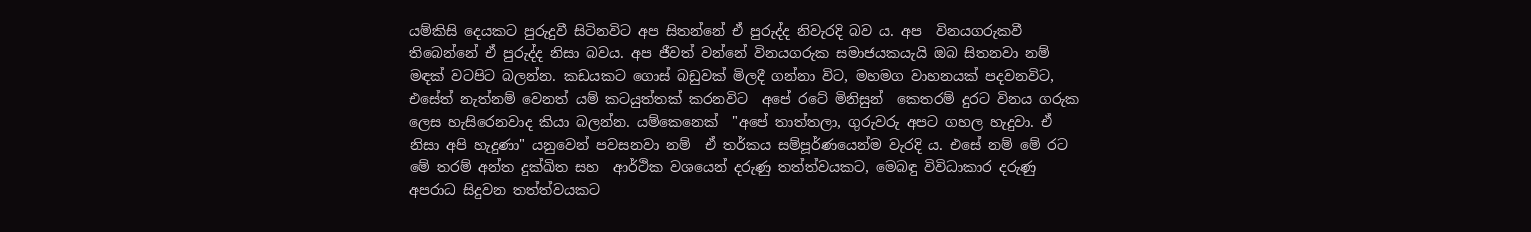යම්කිසි දෙයකට පුරුදුවී සිටිනවිට අප සිතන්නේ ඒ පුරුද්ද නිවැරදි බව ය. අප  විනයගරුකවී තිබෙන්නේ ඒ පුරුද්ද නිසා බවය. අප ජීවත් වන්නේ විනයගරුක සමාජයකයැයි ඔබ සිතනවා නම්  මඳක් වටපිට බලන්න. කඩයකට ගොස් බඩුවක් මිලදී ගන්නා විට, මහමග වාහනයක් පදවනවිට, එසේත් නැත්නම් වෙනත් යම් කටයුත්තක් කරනවිට  අපේ රටේ මිනිසුන්  කෙතරම් දුරට විනය ගරුක ලෙස හැසිරෙනවාද කියා බලන්න. යම්කෙනෙක්  "අපේ තාත්තලා, ගුරුවරු අපට ගහල හැදුවා. ඒ නිසා අපි හැදුණා" යනුවෙන් පවසනවා නම්  ඒ තර්කය සම්පූර්ණයෙන්ම වැරදි ය. එසේ නම් මේ රට මේ තරම් අන්ත දුක්ඛිත සහ  ආර්ථික වශයෙන් දරුණු තත්ත්වයකට, මෙබඳු විවිධාකාර දරුණු අපරාධ සිදුවන තත්ත්වයකට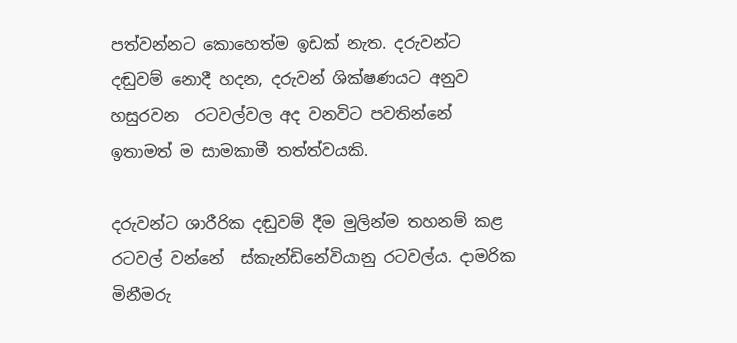පත්වන්නට කොහෙත්ම ඉඩක් නැත. දරුවන්ට දඬුවම් නොදී හදන, දරුවන් ශික්ෂණයට අනුව හසුරවන  රටවල්වල අද වනවිට පවතින්නේ ඉතාමත් ම සාමකාමී තත්ත්වයකි.

දරුවන්ට ශාරීරික දඬුවම් දීම මුලින්ම තහනම් කළ රටවල් වන්නේ  ස්කැන්ඩිනේවියානු රටවල්ය. දාමරික මිනීමරු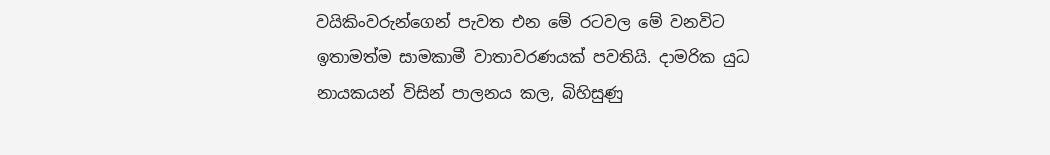වයිකිංවරුන්ගෙන් පැවත එන මේ රටවල මේ වනවිට ඉතාමත්ම සාමකාමී වාතාවරණයක් පවතියි. දාමරික යුධ නායකයන් විසින් පාලනය කල, බිහිසුණු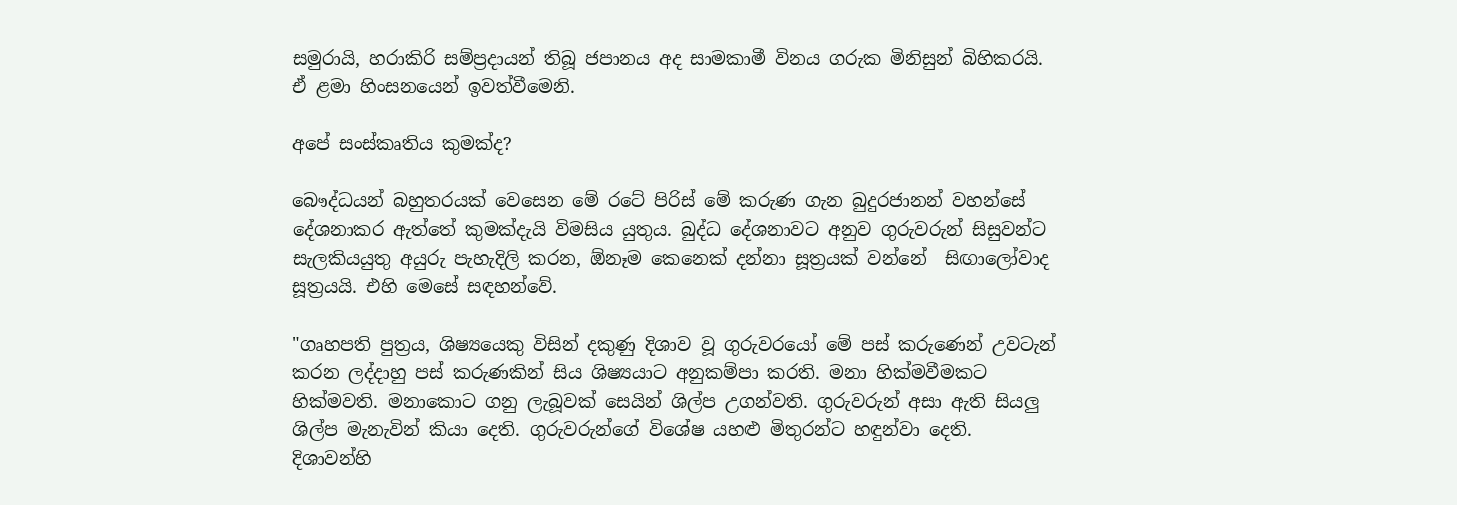සමුරායි, හරාකිරි සම්ප්‍රදායන් තිබූ ජපානය අද සාමකාමී විනය ගරුක මිනිසුන් බිහිකරයි. ඒ ළමා හිංසනයෙන් ඉවත්වීමෙනි.

අපේ සංස්කෘතිය කුමක්ද?

බෞද්ධයන් බහුතරයක් වෙසෙන මේ රටේ පිරිස් මේ කරුණ ගැන බුදුරජානන් වහන්සේ දේශනාකර ඇත්තේ කුමක්දැයි විමසිය යුතුය. බුද්ධ දේශනාවට අනුව ගුරුවරුන් සිසුවන්ට සැලකියයුතු අයුරු පැහැදිලි කරන, ඕනෑම කෙනෙක් දන්නා සූත්‍රයක් වන්නේ  සිඟාලෝවාද සූත්‍රයයි. එහි මෙසේ සඳහන්වේ.

"ගෘහපති පුත්‍රය, ශිෂ්‍යයෙකු විසින් දකුණු දිශාව වූ ගුරුවරයෝ මේ පස් කරුණෙන් උවටැන් කරන ලද්දාහු පස් කරුණකින් සිය ශිෂ්‍යයාට අනුකම්පා කරති. මනා හික්මවීමකට හික්මවති. මනාකොට ගනු ලැබූවක් සෙයින් ශිල්ප උගන්වති. ගුරුවරුන් අසා ඇති සියලු  ශිල්ප මැනැවින් කියා දෙති. ගුරුවරුන්ගේ විශේෂ යහළු මිතුරන්ට හඳුන්වා දෙති. දිශාවන්හි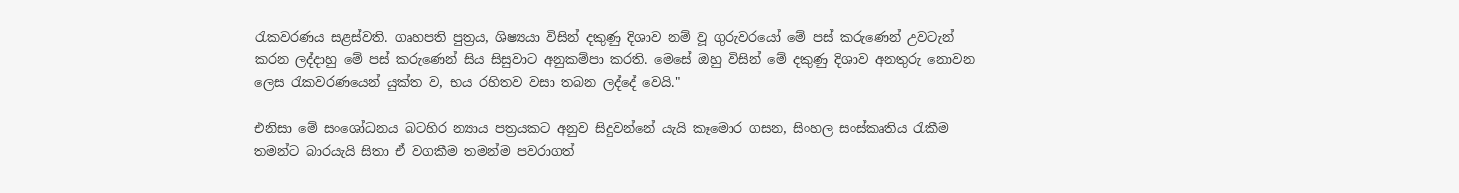රැකවරණය සළස්වති. ගෘහපති පුත්‍රය, ශිෂ්‍යයා විසින් දකුණු දිශාව නම් වූ ගුරුවරයෝ මේ පස් කරුණෙන් උවටැන් කරන ලද්දාහු මේ පස් කරුණෙන් සිය සිසුවාට අනුකම්පා කරති. මෙසේ ඔහු විසින් මේ දකුණු දිශාව අනතුරු නොවන ලෙස රැකවරණයෙන් යුක්ත ව, භය රහිතව වසා තබන ලද්දේ වෙයි."

එනිසා මේ සංශෝධනය බටහිර න්‍යාය පත්‍රයකට අනුව සිදුවන්නේ යැයි කෑමොර ගසන, සිංහල සංස්කෘතිය රැකීම තමන්ට බාරයැයි සිතා ඒ වගකීම තමන්ම පවරාගත්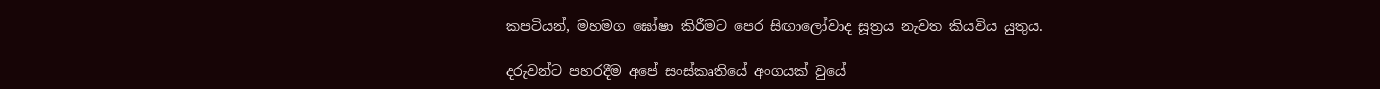කපටියන්, මහමග ඝෝෂා කිරීමට පෙර සිඟාලෝවාද සූත්‍රය නැවත කියවිය යුතුය.

දරුවන්ට පහරදීම අපේ සංස්කෘතියේ අංගයක් වුයේ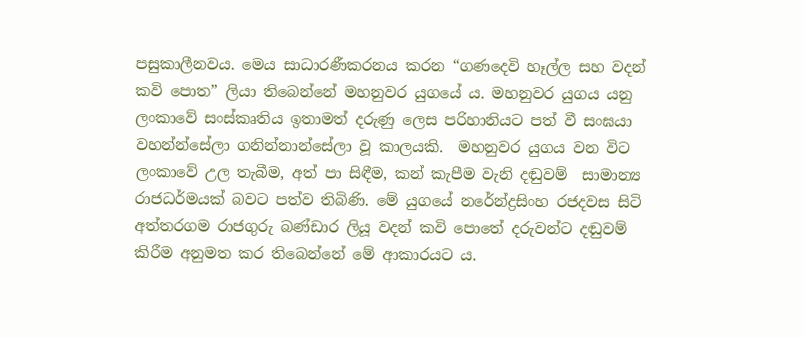පසුකාලීනවය. මෙය සාධාරණීකරනය කරන “ගණදෙවි හෑල්ල සහ වදන් කවි පොත” ලියා තිබෙන්නේ මහනුවර යුගයේ ය. මහනුවර යුගය යනු ලංකාවේ සංස්කෘතිය ඉතාමත් දරුණු ලෙස පරිහානියට පත් වී සංඝයා වහන්න්සේලා ගනින්නාන්සේලා වූ කාලයකි.  මහනුවර යුගය වන විට ලංකාවේ උල තැබීම, අත් පා සිඳීම, කන් කැපීම වැනි දඬුවම්  සාමාන්‍ය රාජධර්මයක් බවට පත්ව තිබිණි. මේ යුගයේ නරේන්ද්‍රසිංහ රජදවස සිටි අත්තරගම රාජගුරු බණ්ඩාර ලියූ වදන් කවි පොතේ දරුවන්ට දඬුවම් කිරීම අනුමත කර තිබෙන්නේ මේ ආකාරයට ය.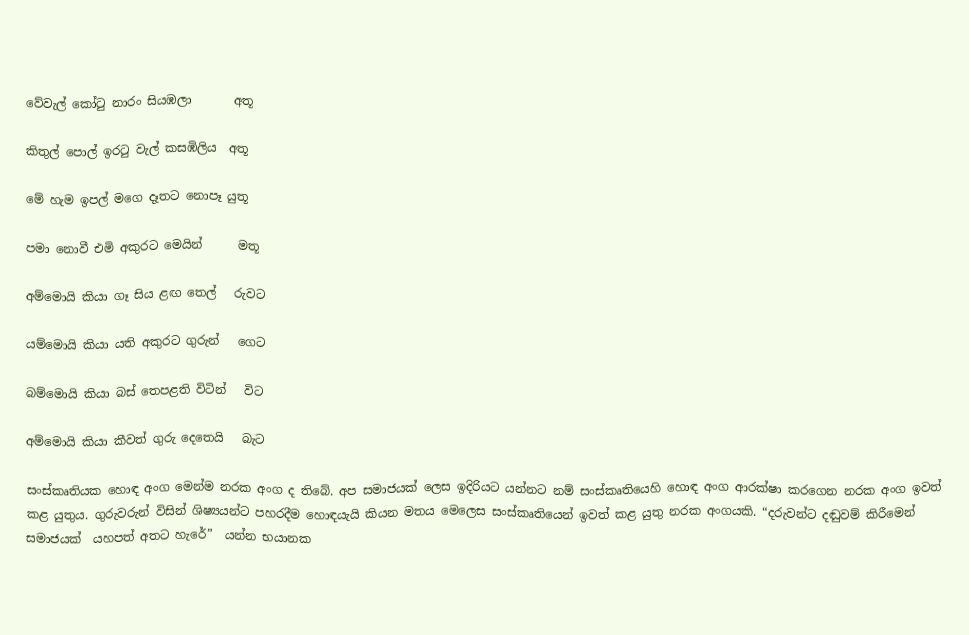වේවැල් කෝටු නාරං සියඹලා       අතූ

කිතුල් පොල් ඉරටු වැල් කසඹිලිය  අතූ

මේ හැම ඉපල් මගෙ දෑතට නොපෑ යුතූ

පමා නොවී එමි අකුරට මෙයින්      මතූ

අම්මොයි කියා ගෑ සිය ළඟ තෙල්   රුවට

යම්මොයි කියා යති අකුරට ගුරුන්   ගෙට

බම්මොයි කියා බස් තෙපළති විටින්   විට

අම්මොයි කියා කීවත් ගුරු දෙතෙයි   බැට

සංස්කෘතියක හොඳ අංග මෙන්ම නරක අංග ද තිබේ. අප සමාජයක් ලෙස ඉදිරියට යන්නට නම් සංස්කෘතියෙහි හොඳ අංග ආරක්ෂා කරගෙන නරක අංග ඉවත් කළ යුතුය. ගුරුවරුන් විසින් ශිෂ්‍යයන්ට පහරදීම හොඳයැයි කියන මතය මෙලෙස සංස්කෘතියෙන් ඉවත් කළ යුතු නරක අංගයකි. “දරුවන්ට දඬුවම් කිරීමෙන් සමාජයක්  යහපත් අතට හැරේ”  යන්න භයානක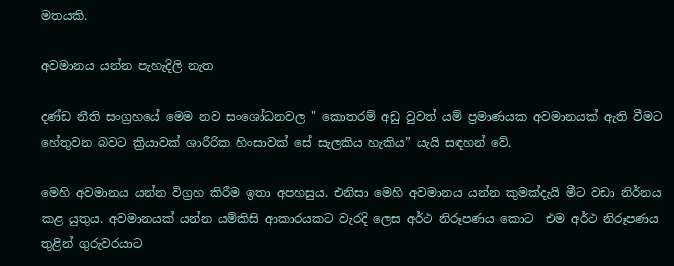මතයකි.

අවමානය යන්න පැහැදිලි නැත

දණ්ඩ නීති සංග්‍රහයේ මෙම නව සංශෝධනවල " කොතරම් අඩු වුවත් යම් ප්‍රමාණයක අවමානයක් ඇති වීමට හේතුවන බවට ක්‍රියාවක් ශාරීරික හිංසාවක් සේ සැලකිය හැකිය” යැයි සඳහන් වේ.

මෙහි අවමානය යන්න විග්‍රහ කිරීම ඉතා අපහසුය. එනිසා මෙහි අවමානය යන්න කුමක්දැයි මීට වඩා නිර්නය කළ යුතුය. අවමානයක් යන්න යම්කිසි ආකාරයකට වැරදි ලෙස අර්ථ නිරූපණය කොට  එම අර්ථ නිරූපණය තුළින් ගුරුවරයාට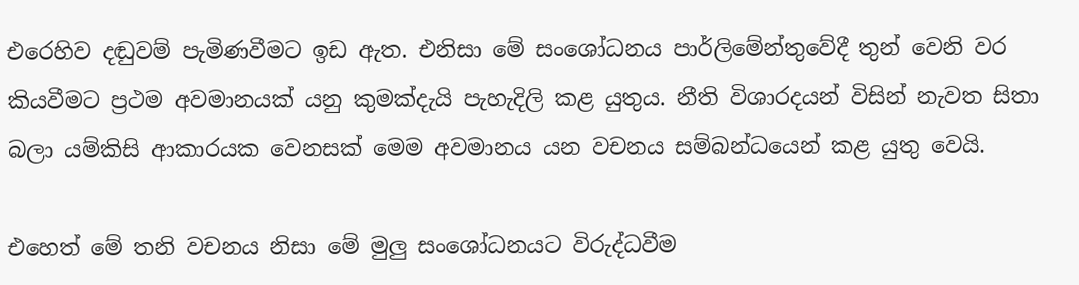එරෙහිව දඬුවම් පැමිණවීමට ඉඩ ඇත. එනිසා මේ සංශෝධනය පාර්ලිමේන්තුවේදී තුන් වෙනි වර කියවීමට ප්‍රථම අවමානයක් යනු කුමක්දැයි පැහැදිලි කළ යුතුය. නීති විශාරදයන් විසින් නැවත සිතා බලා යම්කිසි ආකාරයක වෙනසක් මෙම අවමානය යන වචනය සම්බන්ධයෙන් කළ යුතු වෙයි.

එහෙත් මේ තනි වචනය නිසා මේ මුලු සංශෝධනයට විරුද්ධවීම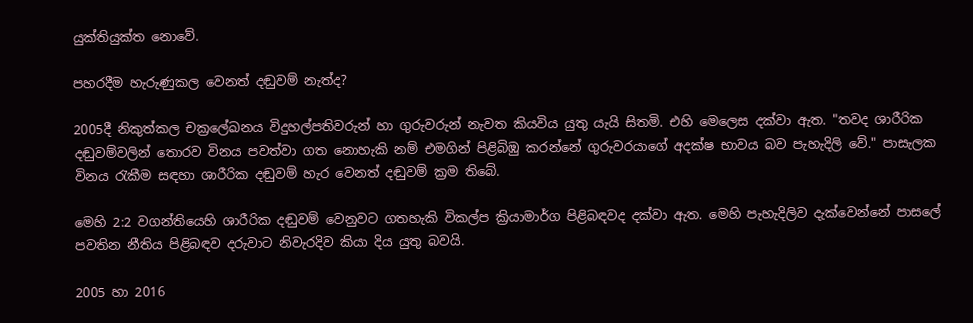යුක්තියුක්ත නොවේ.

පහරදීම හැරුණුකල වෙනත් දඬුවම් නැත්ද?

2005දී නිකුත්කල චක්‍රලේඛනය විදුහල්පතිවරුන් හා ගුරුවරුන් නැවත කියවිය යුතු යැයි සිතමි. එහි මෙලෙස දක්වා ඇත. "තවද ශාරීරික දඬුවම්වලින් තොරව විනය පවත්වා ගත නොහැකි නම් එමගින් පිළිබිඹු කරන්නේ ගුරුවරයාගේ අදක්ෂ භාවය බව පැහැදිලි වේ." පාසැලක විනය රැකීම සඳහා ශාරීරික දඬුවම් හැර වෙනත් දඬුවම් ක්‍රම තිබේ.

මෙහි 2:2 වගන්තියෙහි ශාරීරික දඬුවම් වෙනුවට ගතහැකි විකල්ප ක්‍රියාමාර්ග පිළිබඳවද දක්වා ඇත. මෙහි පැහැදිලිව දැක්වෙන්නේ පාසලේ පවතින නීතිය පිළිබඳව දරුවාට නිවැරදිව කියා දිය යුතු බවයි.

2005 හා 2016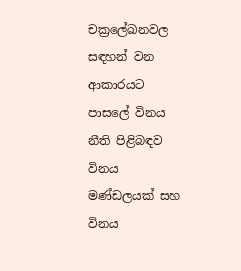චක්‍රලේඛනවල සඳහන් වන ආකාරයට පාසලේ විනය නීති පිළිබඳව විනය මණ්ඩලයක් සහ විනය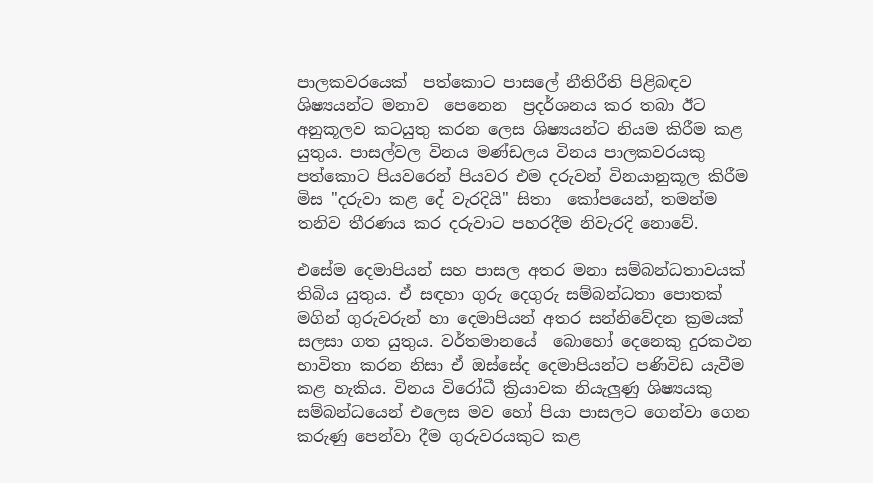පාලකවරයෙක්  පත්කොට පාසලේ නීතිරීති පිළිබඳව  ශිෂ්‍යයන්ට මනාව  පෙනෙන  ප්‍රදර්ශනය කර තබා ඊට අනුකූලව කටයුතු කරන ලෙස ශිෂ්‍යයන්ට නියම කිරීම කළ යුතුය. පාසල්වල විනය මණ්ඩලය විනය පාලකවරයකු පත්කොට පියවරෙන් පියවර එම දරුවන් විනයානුකූල කිරීම මිස "දරුවා කළ දේ වැරදියි" සිතා  කෝපයෙන්, තමන්ම තනිව තීරණය කර දරුවාට පහරදීම නිවැරදි නොවේ.

එසේම දෙමාපියන් සහ පාසල අතර මනා සම්බන්ධතාවයක් තිබිය යුතුය. ඒ සඳහා ගුරු දෙගුරු සම්බන්ධතා පොතක් මගින් ගුරුවරුන් හා දෙමාපියන් අතර සන්නිවේදන ක්‍රමයක් සලසා ගත යුතුය. වර්තමානයේ  බොහෝ දෙනෙකු දුරකථන භාවිතා කරන නිසා ඒ ඔස්සේද දෙමාපියන්ට පණිවිඩ යැවීම කළ හැකිය. විනය විරෝධී ක්‍රියාවක නියැලුණු ශිෂ්‍යයකු සම්බන්ධයෙන් එලෙස මව හෝ පියා පාසලට ගෙන්වා ගෙන කරුණු පෙන්වා දීම ගුරුවරයකුට කළ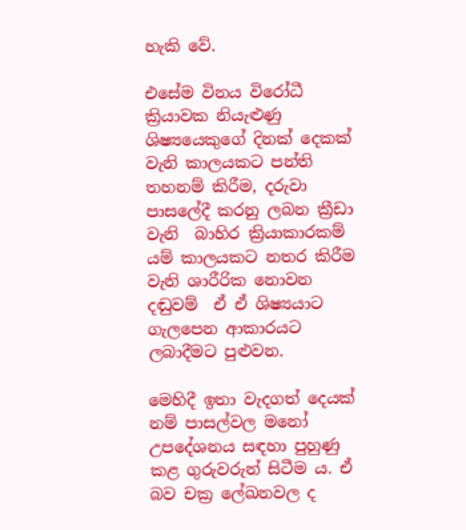හැකි වේ.

එසේම විනය විරෝධී ක්‍රියාවක නියැළුණු ශිෂ්‍යයෙකුගේ දිනක් දෙකක් වැනි කාලයකට පන්ති තහනම් කිරීම, දරුවා පාසලේදී කරනු ලබන ක්‍රීඩා වැනි  බාහිර ක්‍රියාකාරකම් යම් කාලයකට නතර කිරීම වැනි ශාරීරික නොවන දඬුවම්  ඒ ඒ ශිෂ්‍යයාට ගැලපෙන ආකාරයට ලබාදීමට පුළුවන.

මෙහිදී ඉතා වැදගත් දෙයක් නම් පාසල්වල මනෝ උපදේශනය සඳහා පුහුණු කළ ගුරුවරුන් සිටීම ය. ඒ බව චක්‍ර ලේඛනවල ද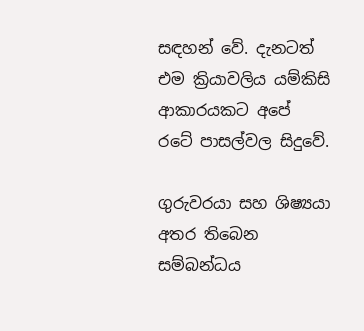සඳහන් වේ. දැනටත් එම ක්‍රියාවලිය යම්කිසි ආකාරයකට අපේ රටේ පාසල්වල සිදුවේ.

ගුරුවරයා සහ ශිෂ්‍යයා අතර තිබෙන සම්බන්ධය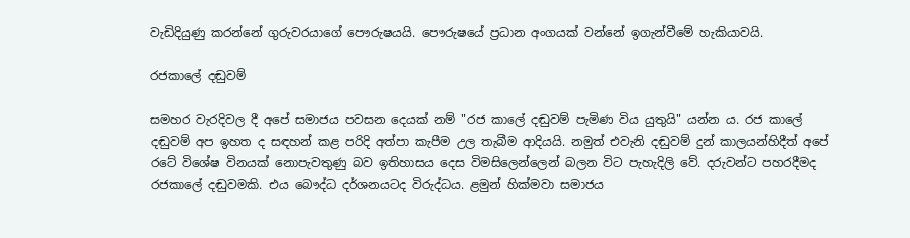වැඩිදියුණු කරන්නේ ගුරුවරයාගේ පෞරුෂයයි. පෞරුෂයේ ප්‍රධාන අංගයක් වන්නේ ඉගැන්වීමේ හැකියාවයි.

රජකාලේ දඬුවම්

සමහර වැරදිවල දී අපේ සමාජය පවසන දෙයක් නම් "රජ කාලේ දඬුවම් පැමිණ විය යුතුයි" යන්න ය. රජ කාලේ දඬුවම් අප ඉහත ද සඳහන් කළ පරිදි අත්පා කැපීම උල තැබීම ආදියයි. නමුත් එවැනි දඬුවම් දුන් කාලයන්හිදීත් අපේ රටේ විශේෂ විනයක් නොපැවතුණු බව ඉතිහාසය දෙස විමසිලෙන්ලෙන් බලන විට පැහැදිලි වේ. දරුවන්ට පහරදීමද රජකාලේ දඬුවමකි. එය බෞද්ධ දර්ශනයටද විරුද්ධය. ළමුන් හික්මවා සමාජය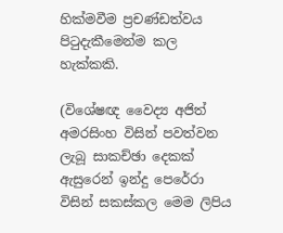හික්මවීම ප්‍රචණ්ඩත්වය පිටුදැකීමෙන්ම කල හැක්කකි.

(විශේෂඥ වෛද්‍ය අජිත් අමරසිංහ විසින් පවත්වන ලැබූ සාකච්ඡා දෙකක් ඇසුරෙන් ඉන්දු පෙරේරා  විසින් සකස්කල මෙම ලිපිය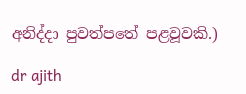අනිද්දා පුවත්පතේ පළවූවකි.)

dr ajith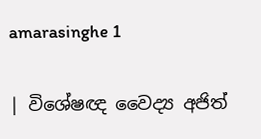amarasinghe 1

| විශේෂඥ වෛද්‍ය අජිත්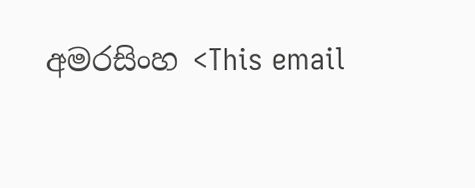අමරසිංහ <This email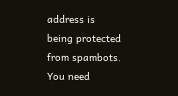address is being protected from spambots. You need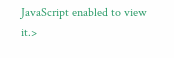JavaScript enabled to view it.>